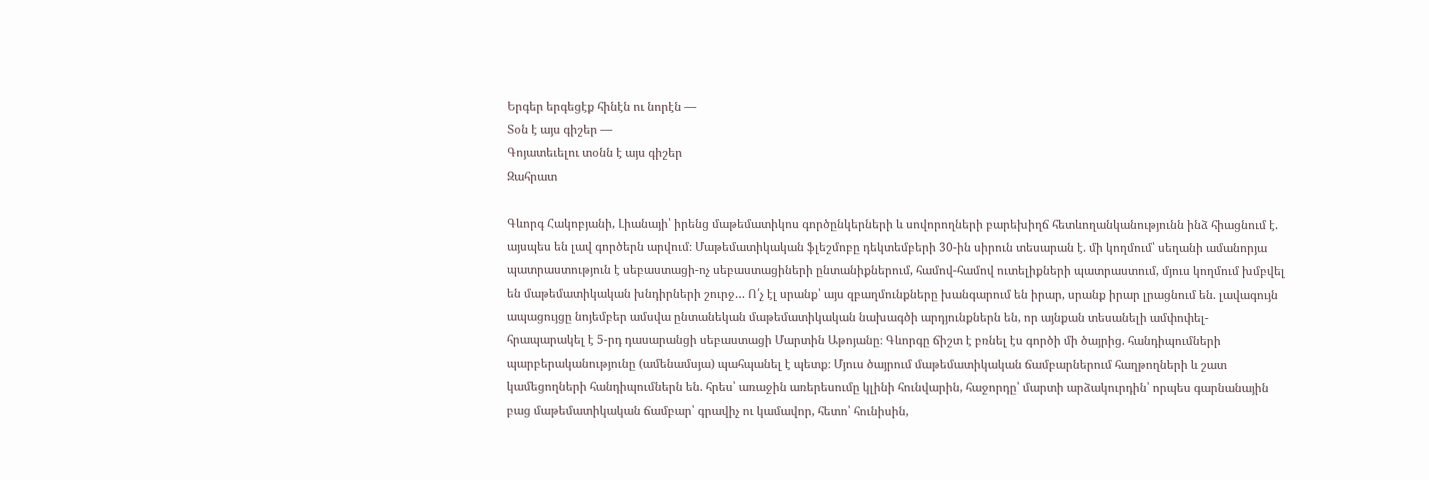Երգեր երգեցէք հինէն ու նորէն —
Տօն է այս գիշեր —
Գոյատեւելու տօնն է այս գիշեր
Զահրատ

Գևորգ Հակոբյանի, Լիանայի՝ իրենց մաթեմատիկոս գործընկերների և սովորողների բարեխիղճ հետևողանկանությունն ինձ հիացնում է. այսպես են լավ գործերն արվում։ Մաթեմատիկական ֆլեշմոբը դեկտեմբերի 30-ին սիրուն տեսարան է. մի կողմում՝ սեղանի ամանորյա պատրաստություն է սեբաստացի-ոչ սեբաստացիների ընտանիքներում, համով-համով ուտելիքների պատրաստում, մյուս կողմում խմբվել են մաթեմատիկական խնդիրների շուրջ… Ո՛չ էլ սրանք՝ այս զբաղմունքները խանգարում են իրար, սրանք իրար լրացնում են. լավագույն ապացույցը նոյեմբեր ամսվա ընտանեկան մաթեմատիկական նախագծի արդյունքներն են, որ այնքան տեսանելի ամփոփել-հրապարակել է 5-րդ դասարանցի սեբաստացի Մարտին Աթոյանը։ Գևորգը ճիշտ է բռնել էս գործի մի ծայրից. հանդիպումների պարբերականությունը (ամենամսյա) պահպանել է պետք։ Մյուս ծայրում մաթեմատիկական ճամբարներում հաղթողների և շատ կամեցողների հանդիպումներն են. հրես՝ առաջին առերեսումը կլինի հունվարին, հաջորդը՝ մարտի արձակուրդին՝ որպես գարնանային բաց մաթեմատիկական ճամբար՝ գրավիչ ու կամավոր, հետո՝ հունիսին,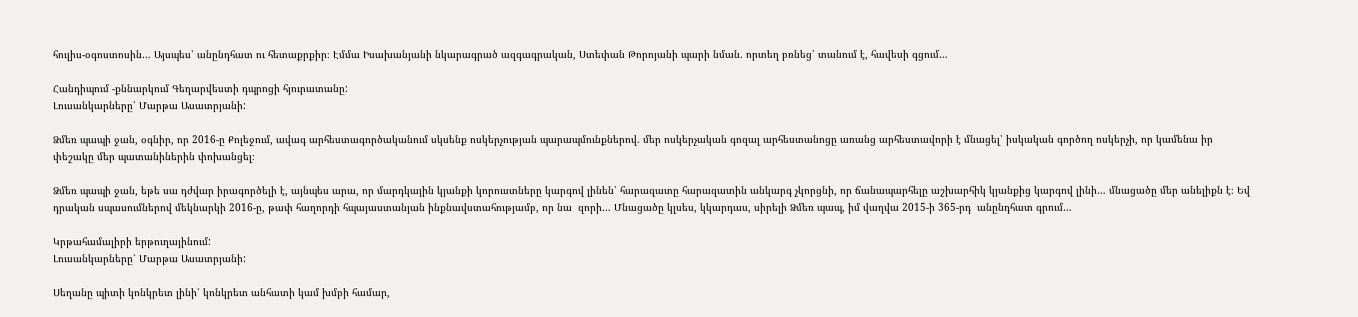հուլիս-օգոստոսին… Այսպես՝ անընդհատ ու հետաքրքիր։ Էմմա Իսախանյանի նկարագրած ազգագրական, Ստեփան Թորոյանի պարի նման. որտեղ բռնեց՝ տանում է, հավեսի գցում…

Հանդիպում -քննարկում Գեղարվեստի դպրոցի հյուրատանը:
Լուսանկարները՝ Մարթա Ասատրյանի:

Ձմեռ պապի ջան, օգնիր, որ 2016-ը Քոլեջում, ավագ արհեստագործականում սկսենք ոսկերչության պարապմունքներով. մեր ոսկերչական գոզալ արհեստանոցը առանց արհեստավորի է մնացել՝ իսկական գործող ոսկերչի, որ կամենա իր փեշակը մեր պատանիներին փոխանցել։

Ձմեռ պապի ջան, եթե սա դժվար իրագործելի է, այնպես արա, որ մարդկային կյանքի կորուստները կարգով լինեն՝ հարազատը հարազատին անկարգ չկորցնի, որ ճանապարհելը աշխարհիկ կյանքից կարգով լինի… մնացածը մեր անելիքն է։ Եվ դրական սպասումներով մեկնարկի 2016-ը, թափ հաղորդի հպայաստանյան ինքնավստահությամբ, որ նա  զորի… Մնացածը կլսես, կկարդաս, սիրելի Ձմեռ պապ, իմ վաղվա 2015-ի 365-րդ  անընդհատ գրում…

Կրթահամալիրի երթուղայինում:
Լուսանկարները՝ Մարթա Ասատրյանի:

Սեղանը պիտի կոնկրետ լինի՝ կոնկրետ անհատի կամ խմբի համար,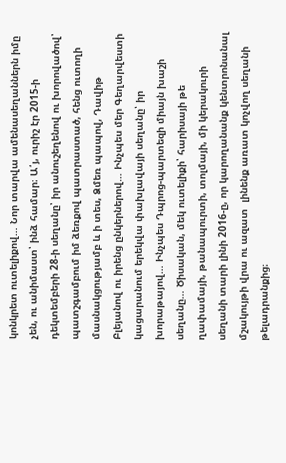կոնկրետ ուտելիքով… Նոր տարվա ամենասեղաններն իմը չեն, ու անիմաստ՝ ինձ համար։ Ա՛յ, ուրիշ էր 2015-ի դեկտեմբերի 28-ի սեղանը՝ իր անուշեղենով ու խորովածով՝ պատշգամբում իմ ձեռքով պատրաստած, հենց ուտողի մասնակցությամբ և ի տես, Ձմեռ պապով, Դավիթ Բլեյանով ու իրենց ընկերներով… Ինչպես մեր Գեղարվեստի կացարանում երեկվա փախլավայի սեղանը՝ իր խորաթայով… Ինչպես Դպրոց-պարտեզի միայն խաշի սեղանը… Ծիսական, մեկ ուտելիքի՝ հարիսայի թե ղափամայի, թանապուրտի, տոլմայի, մի կերակուրի սեղանի տարի լինի 2016-ը, որ կարողանանք կենտրոնանալ մշակույթի վրա ու ազատ  լինենք առատ կոչվող սեղանի թելադրանքից։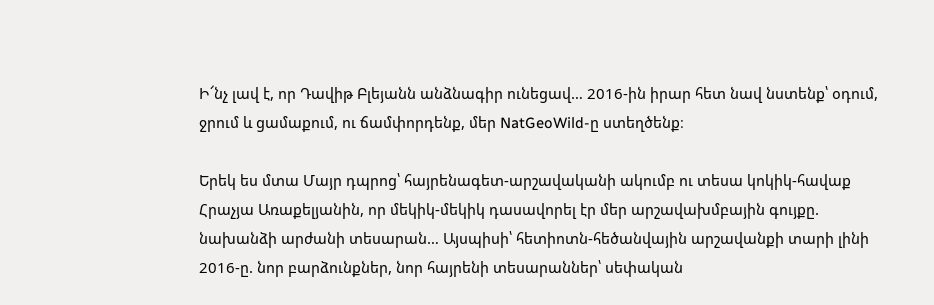Ի՜նչ լավ է, որ Դավիթ Բլեյանն անձնագիր ունեցավ… 2016-ին իրար հետ նավ նստենք՝ օդում, ջրում և ցամաքում, ու ճամփորդենք, մեր NatGeoWild-ը ստեղծենք։

Երեկ ես մտա Մայր դպրոց՝ հայրենագետ-արշավականի ակումբ ու տեսա կոկիկ-հավաք Հրաչյա Առաքելյանին, որ մեկիկ-մեկիկ դասավորել էր մեր արշավախմբային գույքը. նախանձի արժանի տեսարան… Այսպիսի՝ հետիոտն-հեծանվային արշավանքի տարի լինի 2016-ը. նոր բարձունքներ, նոր հայրենի տեսարաններ՝ սեփական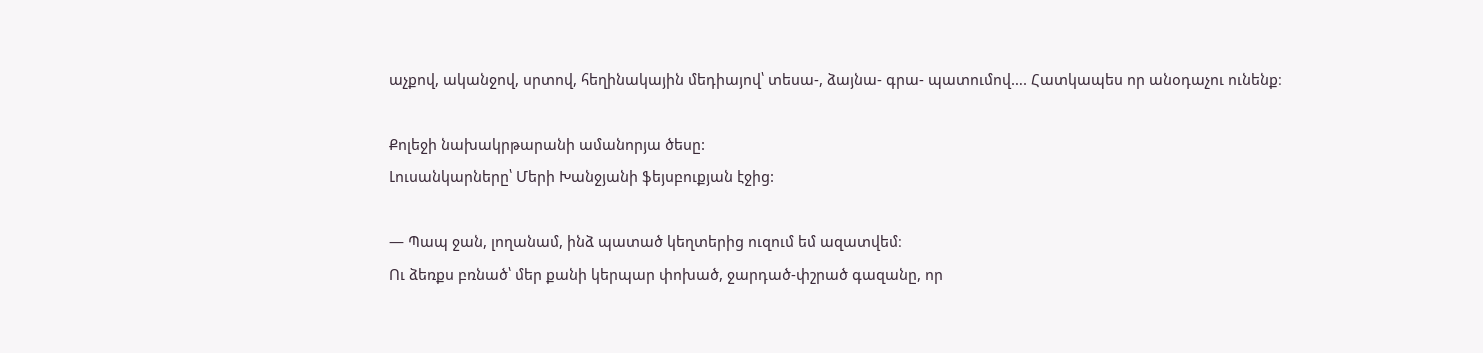աչքով, ականջով, սրտով, հեղինակային մեդիայով՝ տեսա-, ձայնա- գրա- պատումով…. Հատկապես որ անօդաչու ունենք։

Քոլեջի նախակրթարանի ամանորյա ծեսը:
Լուսանկարները՝ Մերի Խանջյանի ֆեյսբուքյան էջից:

— Պապ ջան, լողանամ, ինձ պատած կեղտերից ուզում եմ ազատվեմ։
Ու ձեռքս բռնած՝ մեր քանի կերպար փոխած, ջարդած-փշրած գազանը, որ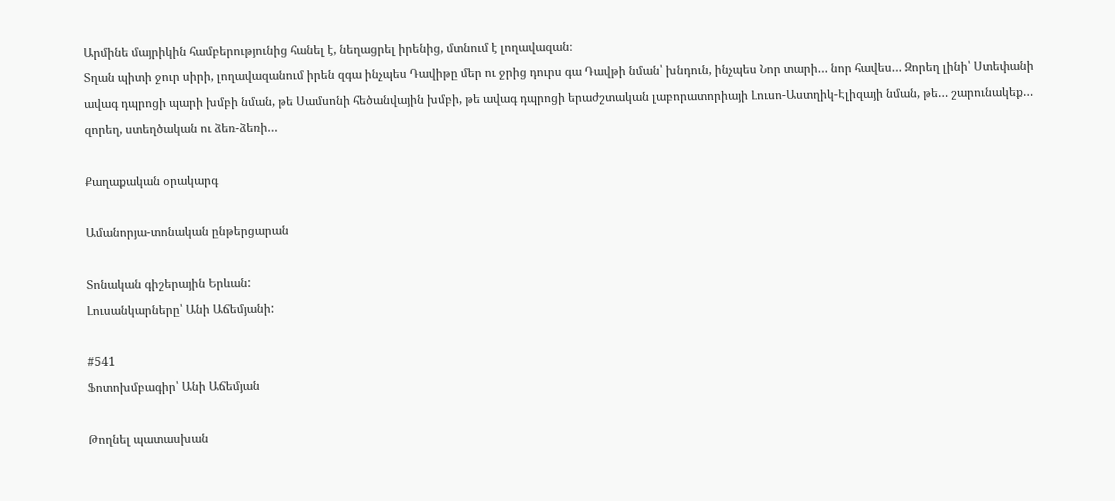Արմինե մայրիկին համբերությունից հանել է, նեղացրել իրենից, մտնում է լողավազան։
Տղան պիտի ջուր սիրի, լողավազանում իրեն զգա ինչպես Դավիթը մեր ու ջրից դուրս գա Դավթի նման՝ խնդուն, ինչպես Նոր տարի… նոր հավես… Զորեղ լինի՝ Ստեփանի ավագ դպրոցի պարի խմբի նման, թե Սամսոնի հեծանվային խմբի, թե ավագ դպրոցի երաժշտական լաբորատորիայի Լուսո-Աստղիկ-Էլիզայի նման, թե… շարունակեք… զորեղ, ստեղծական ու ձեռ-ձեռի…

Քաղաքական օրակարգ

Ամանորյա-տոնական ընթերցարան

Տոնական գիշերային Երևան:
Լուսանկարները՝ Անի Աճեմյանի:

#541
Ֆոտոխմբագիր՝ Անի Աճեմյան

Թողնել պատասխան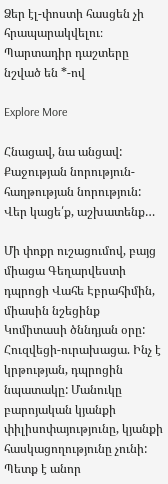Ձեր էլ-փոստի հասցեն չի հրապարակվելու։ Պարտադիր դաշտերը նշված են *-ով

Explore More

Հնացավ, նա անցավ: Քաջության նորություն-հաղթության նորություն: Վեր կացե՛ք, աշխատենք…

Մի փոքր ուշացումով, բայց միացա Գեղարվեստի դպրոցի Վահե Էբրահիմին, միասին նշեցինք Կոմիտասի ծննդյան օրը: Հուզվեցի-ուրախացա. Ինչ է կրթության, դպրոցին նպատակը: Մանուկը բարոյական կյանքի փիլիսոփայությունը, կյանքի հասկացողությունը չունի: Պետք է անոր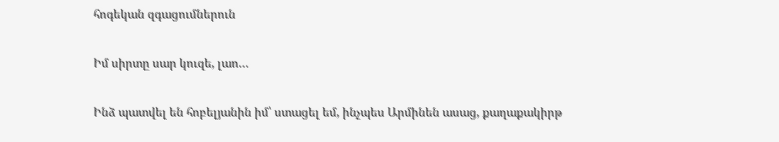հոգեկան զգացումներուն

Իմ սիրտը սար կուզե, լաո…

Ինձ պատվել են հոբելյանին իմ՝ ստացել եմ, ինչպես Արմինեն ասաց, քաղաքակիրթ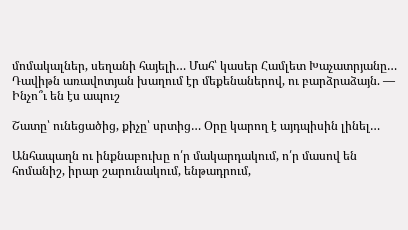մոմակալներ, սեղանի հայելի… Մահ՝ կասեր Համլետ Խաչատրյանը… Դավիթն առավոտյան խաղում էր մեքենաներով, ու բարձրաձայն. — Ինչո՞ւ են էս ապուշ

Շատը՝ ունեցածից, քիչը՝ սրտից… Օրը կարող է այդպիսին լինել…

Անհապաղն ու ինքնաբուխը ո՛ր մակարդակում, ո՛ր մասով են հոմանիշ, իրար շարունակում, ենթադրում,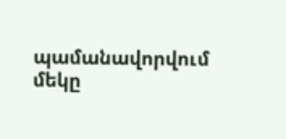պամանավորվում մեկը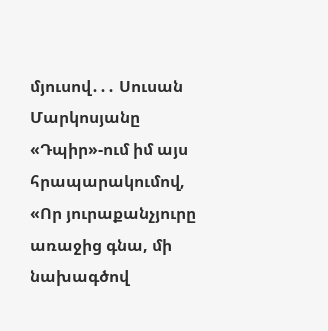մյուսով․․․ Սուսան Մարկոսյանը «Դպիր»-ում իմ այս հրապարակումով, «Որ յուրաքանչյուրը առաջից գնա, մի նախագծով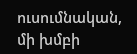ուսումնական, մի խմբի